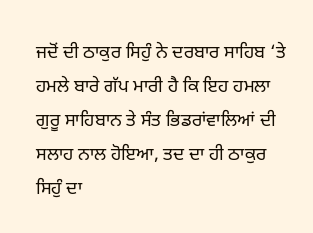ਜਦੋਂ ਦੀ ਠਾਕੁਰ ਸਿਹੁੰ ਨੇ ਦਰਬਾਰ ਸਾਹਿਬ ‘ਤੇ ਹਮਲੇ ਬਾਰੇ ਗੱਪ ਮਾਰੀ ਹੈ ਕਿ ਇਹ ਹਮਲਾ ਗੁਰੂ ਸਾਹਿਬਾਨ ਤੇ ਸੰਤ ਭਿਡਰਾਂਵਾਲਿਆਂ ਦੀ ਸਲਾਹ ਨਾਲ ਹੋਇਆ, ਤਦ ਦਾ ਹੀ ਠਾਕੁਰ ਸਿਹੁੰ ਦਾ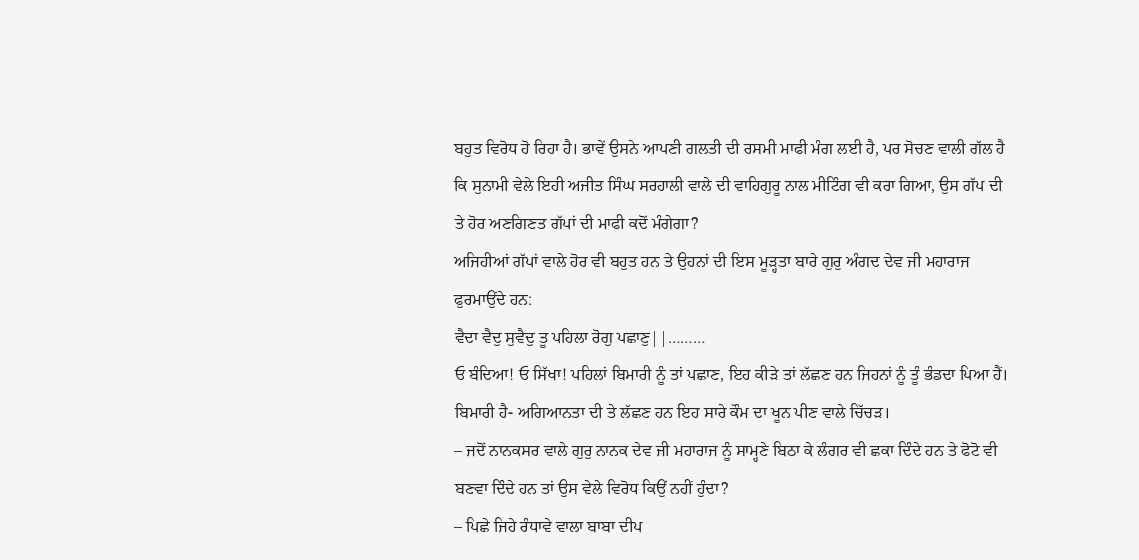ਬਹੁਤ ਵਿਰੋਧ ਹੋ ਰਿਹਾ ਹੈ। ਭਾਵੇਂ ਉਸਨੇ ਆਪਣੀ ਗਲਤੀ ਦੀ ਰਸਮੀ ਮਾਫੀ ਮੰਗ ਲਈ ਹੈ, ਪਰ ਸੋਚਣ ਵਾਲੀ ਗੱਲ ਹੈ ਕਿ ਸੁਨਾਮੀ ਵੇਲੇ ਇਹੀ ਅਜੀਤ ਸਿੰਘ ਸਰਹਾਲੀ ਵਾਲੇ ਦੀ ਵਾਹਿਗੁਰੂ ਨਾਲ ਮੀਟਿੰਗ ਵੀ ਕਰਾ ਗਿਆ, ਉਸ ਗੱਪ ਦੀ ਤੇ ਹੋਰ ਅਣਗਿਣਤ ਗੱਪਾਂ ਦੀ ਮਾਫੀ ਕਦੋਂ ਮੰਗੇਗਾ?
ਅਜਿਹੀਆਂ ਗੱਪਾਂ ਵਾਲੇ ਹੋਰ ਵੀ ਬਹੁਤ ਹਨ ਤੇ ਉਹਨਾਂ ਦੀ ਇਸ ਮੂੜ੍ਹਤਾ ਬਾਰੇ ਗੁਰੁ ਅੰਗਦ ਦੇਵ ਜੀ ਮਹਾਰਾਜ ਫੁਰਮਾਉਂਦੇ ਹਨ:
ਵੈਦਾ ਵੈਦੁ ਸੁਵੈਦੁ ਤੂ ਪਹਿਲਾ ਰੋਗੁ ਪਛਾਣੁ||………
ਓ ਬੰਦਿਆ! ਓ ਸਿੱਖਾ! ਪਹਿਲਾਂ ਬਿਮਾਰੀ ਨੂੰ ਤਾਂ ਪਛਾਣ, ਇਹ ਕੀੜੇ ਤਾਂ ਲੱਛਣ ਹਨ ਜਿਹਨਾਂ ਨੂੰ ਤੂੰ ਭੰਡਦਾ ਪਿਆ ਹੈਂ। ਬਿਮਾਰੀ ਹੈ- ਅਗਿਆਨਤਾ ਦੀ ਤੇ ਲੱਛਣ ਹਨ ਇਹ ਸਾਰੇ ਕੌਮ ਦਾ ਖੂਨ ਪੀਣ ਵਾਲੇ ਚਿੱਚੜ।
– ਜਦੋਂ ਨਾਨਕਸਰ ਵਾਲੇ ਗੁਰੁ ਨਾਨਕ ਦੇਵ ਜੀ ਮਹਾਰਾਜ ਨੂੰ ਸਾਮ੍ਹਣੇ ਬਿਠਾ ਕੇ ਲੰਗਰ ਵੀ ਛਕਾ ਦਿੰਦੇ ਹਨ ਤੇ ਫੋਟੋ ਵੀ ਬਣਵਾ ਦਿੰਦੇ ਹਨ ਤਾਂ ਉਸ ਵੇਲੇ ਵਿਰੋਧ ਕਿਉਂ ਨਹੀਂ ਹੁੰਦਾ?
– ਪਿਛੇ ਜਿਹੇ ਰੰਧਾਵੇ ਵਾਲਾ ਬਾਬਾ ਦੀਪ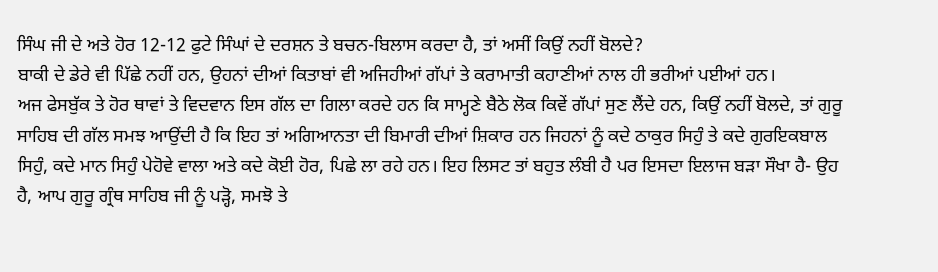ਸਿੰਘ ਜੀ ਦੇ ਅਤੇ ਹੋਰ 12-12 ਫੁਟੇ ਸਿੰਘਾਂ ਦੇ ਦਰਸ਼ਨ ਤੇ ਬਚਨ-ਬਿਲਾਸ ਕਰਦਾ ਹੈ, ਤਾਂ ਅਸੀਂ ਕਿਉਂ ਨਹੀਂ ਬੋਲਦੇ?
ਬਾਕੀ ਦੇ ਡੇਰੇ ਵੀ ਪਿੱਛੇ ਨਹੀਂ ਹਨ, ਉਹਨਾਂ ਦੀਆਂ ਕਿਤਾਬਾਂ ਵੀ ਅਜਿਹੀਆਂ ਗੱਪਾਂ ਤੇ ਕਰਾਮਾਤੀ ਕਹਾਣੀਆਂ ਨਾਲ ਹੀ ਭਰੀਆਂ ਪਈਆਂ ਹਨ।
ਅਜ ਫੇਸਬੁੱਕ ਤੇ ਹੋਰ ਥਾਵਾਂ ਤੇ ਵਿਦਵਾਨ ਇਸ ਗੱਲ ਦਾ ਗਿਲਾ ਕਰਦੇ ਹਨ ਕਿ ਸਾਮ੍ਹਣੇ ਬੈਠੇ ਲੋਕ ਕਿਵੇਂ ਗੱਪਾਂ ਸੁਣ ਲੈਂਦੇ ਹਨ, ਕਿਉਂ ਨਹੀਂ ਬੋਲਦੇ, ਤਾਂ ਗੁਰੂ ਸਾਹਿਬ ਦੀ ਗੱਲ ਸਮਝ ਆਉਂਦੀ ਹੈ ਕਿ ਇਹ ਤਾਂ ਅਗਿਆਨਤਾ ਦੀ ਬਿਮਾਰੀ ਦੀਆਂ ਸ਼ਿਕਾਰ ਹਨ ਜਿਹਨਾਂ ਨੂੰ ਕਦੇ ਠਾਕੁਰ ਸਿਹੁੰ ਤੇ ਕਦੇ ਗੁਰਇਕਬਾਲ ਸਿਹੁੰ, ਕਦੇ ਮਾਨ ਸਿਹੁੰ ਪੇਹੋਵੇ ਵਾਲਾ ਅਤੇ ਕਦੇ ਕੋਈ ਹੋਰ, ਪਿਛੇ ਲਾ ਰਹੇ ਹਨ। ਇਹ ਲਿਸਟ ਤਾਂ ਬਹੁਤ ਲੰਬੀ ਹੈ ਪਰ ਇਸਦਾ ਇਲਾਜ ਬੜਾ ਸੌਖਾ ਹੈ- ਉਹ ਹੈ, ਆਪ ਗੁਰੂ ਗ੍ਰੰਥ ਸਾਹਿਬ ਜੀ ਨੂੰ ਪੜ੍ਹੋ, ਸਮਝੋ ਤੇ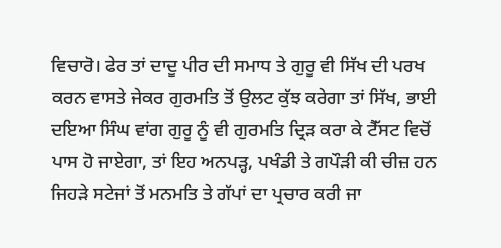ਵਿਚਾਰੋ। ਫੇਰ ਤਾਂ ਦਾਦੂ ਪੀਰ ਦੀ ਸਮਾਧ ਤੇ ਗੁਰੂ ਵੀ ਸਿੱਖ ਦੀ ਪਰਖ ਕਰਨ ਵਾਸਤੇ ਜੇਕਰ ਗੁਰਮਤਿ ਤੋਂ ਉਲਟ ਕੁੱਝ ਕਰੇਗਾ ਤਾਂ ਸਿੱਖ, ਭਾਈ ਦਇਆ ਸਿੰਘ ਵਾਂਗ ਗੁਰੂ ਨੂੰ ਵੀ ਗੁਰਮਤਿ ਦ੍ਰਿੜ ਕਰਾ ਕੇ ਟੈੱਸਟ ਵਿਚੋਂ ਪਾਸ ਹੋ ਜਾਏਗਾ, ਤਾਂ ਇਹ ਅਨਪੜ੍ਹ, ਪਖੰਡੀ ਤੇ ਗਪੌੜੀ ਕੀ ਚੀਜ਼ ਹਨ ਜਿਹੜੇ ਸਟੇਜਾਂ ਤੋਂ ਮਨਮਤਿ ਤੇ ਗੱਪਾਂ ਦਾ ਪ੍ਰਚਾਰ ਕਰੀ ਜਾ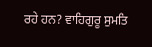ਰਹੇ ਹਨ? ਵਾਹਿਗੁਰੂ ਸੁਮਤਿ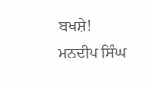ਬਖਸ਼ੇ!
ਮਨਦੀਪ ਸਿੰਘ